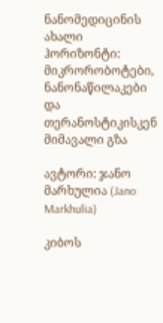ნანომედიცინის ახალი ჰორიზონტი: მიკრორობოტები, ნანონაწილაკები და თერანოსტიკისკენ მიმავალი გზა

ავტორი: ჯანო მარხულია (Jano Markhulia)

კიბოს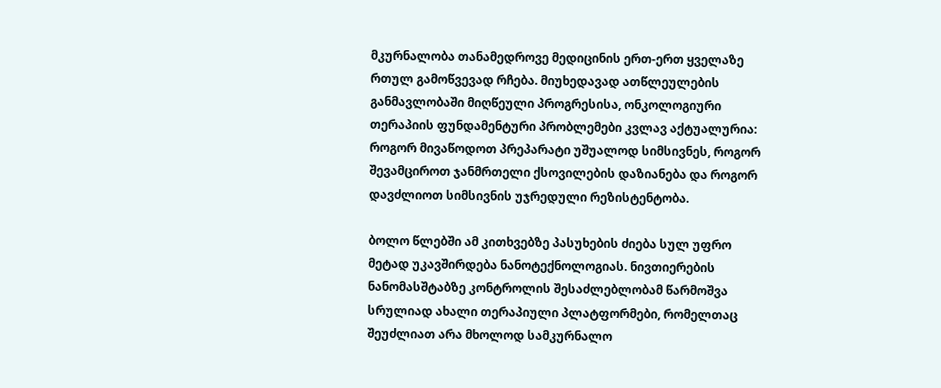მკურნალობა თანამედროვე მედიცინის ერთ-ერთ ყველაზე რთულ გამოწვევად რჩება. მიუხედავად ათწლეულების განმავლობაში მიღწეული პროგრესისა, ონკოლოგიური თერაპიის ფუნდამენტური პრობლემები კვლავ აქტუალურია: როგორ მივაწოდოთ პრეპარატი უშუალოდ სიმსივნეს, როგორ შევამციროთ ჯანმრთელი ქსოვილების დაზიანება და როგორ დავძლიოთ სიმსივნის უჯრედული რეზისტენტობა.

ბოლო წლებში ამ კითხვებზე პასუხების ძიება სულ უფრო მეტად უკავშირდება ნანოტექნოლოგიას. ნივთიერების ნანომასშტაბზე კონტროლის შესაძლებლობამ წარმოშვა სრულიად ახალი თერაპიული პლატფორმები, რომელთაც შეუძლიათ არა მხოლოდ სამკურნალო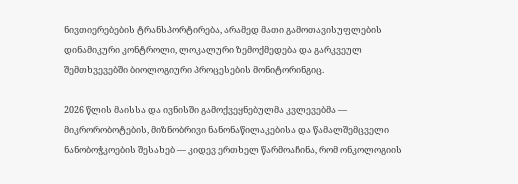ნივთიერებების ტრანსპორტირება, არამედ მათი გამოთავისუფლების დინამიკური კონტროლი, ლოკალური ზემოქმედება და გარკვეულ შემთხვევებში ბიოლოგიური პროცესების მონიტორინგიც.

2026 წლის მაისსა და ივნისში გამოქვეყნებულმა კვლევებმა — მიკრორობოტების, მიზნობრივი ნანონაწილაკებისა და წამალშემცველი ნანობოჭკოების შესახებ — კიდევ ერთხელ წარმოაჩინა, რომ ონკოლოგიის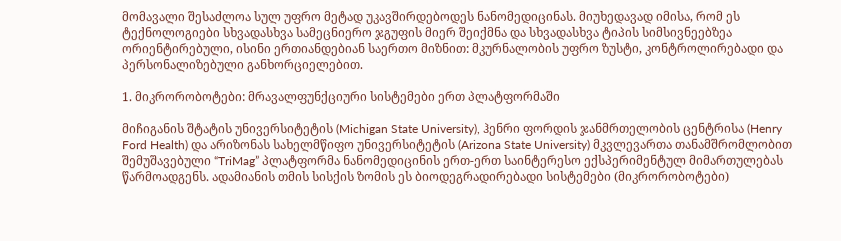მომავალი შესაძლოა სულ უფრო მეტად უკავშირდებოდეს ნანომედიცინას. მიუხედავად იმისა, რომ ეს ტექნოლოგიები სხვადასხვა სამეცნიერო ჯგუფის მიერ შეიქმნა და სხვადასხვა ტიპის სიმსივნეებზეა ორიენტირებული, ისინი ერთიანდებიან საერთო მიზნით: მკურნალობის უფრო ზუსტი, კონტროლირებადი და პერსონალიზებული განხორციელებით.

1. მიკრორობოტები: მრავალფუნქციური სისტემები ერთ პლატფორმაში

მიჩიგანის შტატის უნივერსიტეტის (Michigan State University), ჰენრი ფორდის ჯანმრთელობის ცენტრისა (Henry Ford Health) და არიზონას სახელმწიფო უნივერსიტეტის (Arizona State University) მკვლევართა თანამშრომლობით შემუშავებული “TriMag” პლატფორმა ნანომედიცინის ერთ-ერთ საინტერესო ექსპერიმენტულ მიმართულებას წარმოადგენს. ადამიანის თმის სისქის ზომის ეს ბიოდეგრადირებადი სისტემები (მიკრორობოტები)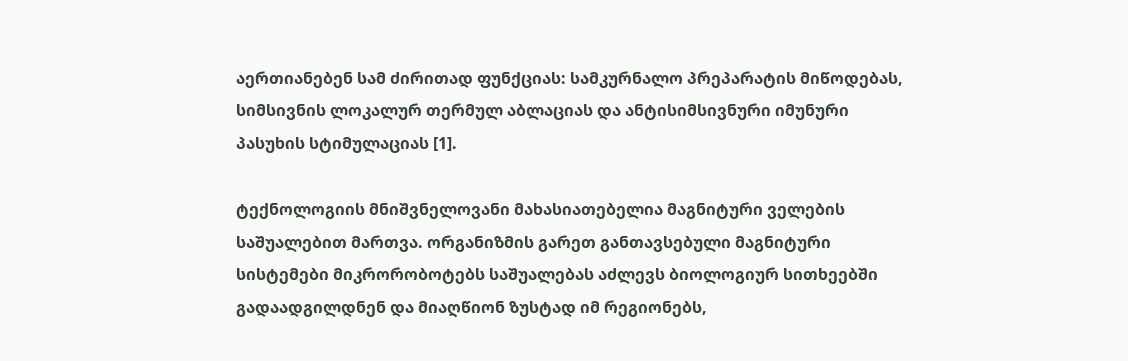აერთიანებენ სამ ძირითად ფუნქციას: სამკურნალო პრეპარატის მიწოდებას, სიმსივნის ლოკალურ თერმულ აბლაციას და ანტისიმსივნური იმუნური პასუხის სტიმულაციას [1].

ტექნოლოგიის მნიშვნელოვანი მახასიათებელია მაგნიტური ველების საშუალებით მართვა. ორგანიზმის გარეთ განთავსებული მაგნიტური სისტემები მიკრორობოტებს საშუალებას აძლევს ბიოლოგიურ სითხეებში გადაადგილდნენ და მიაღწიონ ზუსტად იმ რეგიონებს,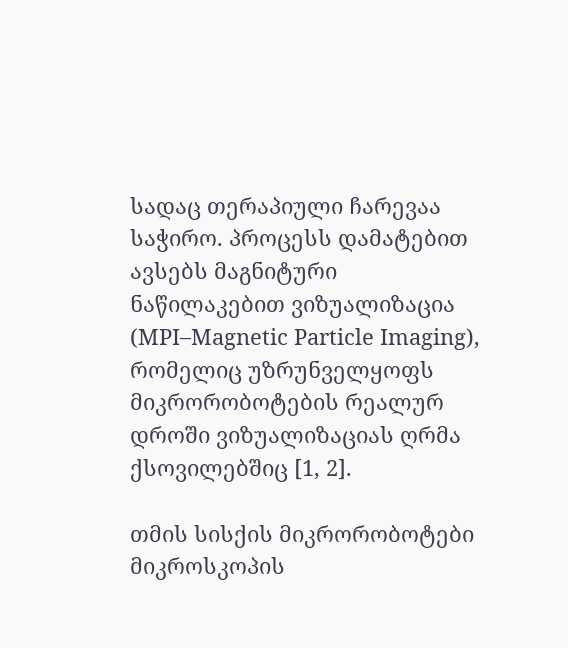სადაც თერაპიული ჩარევაა საჭირო. პროცესს დამატებით ავსებს მაგნიტური ნაწილაკებით ვიზუალიზაცია (MPI–Magnetic Particle Imaging), რომელიც უზრუნველყოფს მიკრორობოტების რეალურ დროში ვიზუალიზაციას ღრმა ქსოვილებშიც [1, 2].

თმის სისქის მიკრორობოტები მიკროსკოპის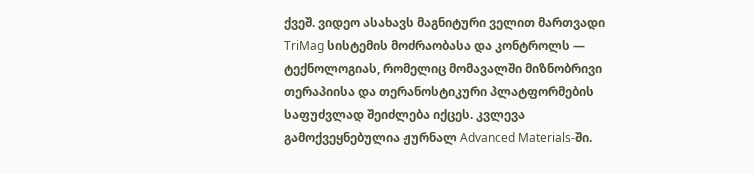ქვეშ. ვიდეო ასახავს მაგნიტური ველით მართვადი TriMag სისტემის მოძრაობასა და კონტროლს — ტექნოლოგიას, რომელიც მომავალში მიზნობრივი თერაპიისა და თერანოსტიკური პლატფორმების საფუძვლად შეიძლება იქცეს. კვლევა გამოქვეყნებულია ჟურნალ Advanced Materials-ში.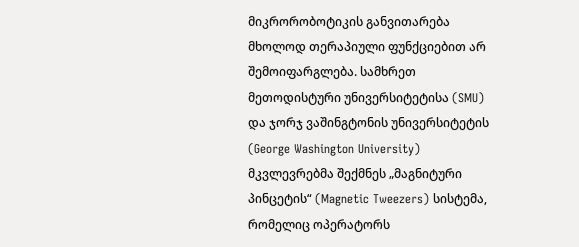მიკრორობოტიკის განვითარება მხოლოდ თერაპიული ფუნქციებით არ შემოიფარგლება. სამხრეთ მეთოდისტური უნივერსიტეტისა (SMU) და ჯორჯ ვაშინგტონის უნივერსიტეტის (George Washington University) მკვლევრებმა შექმნეს „მაგნიტური პინცეტის“ (Magnetic Tweezers) სისტემა, რომელიც ოპერატორს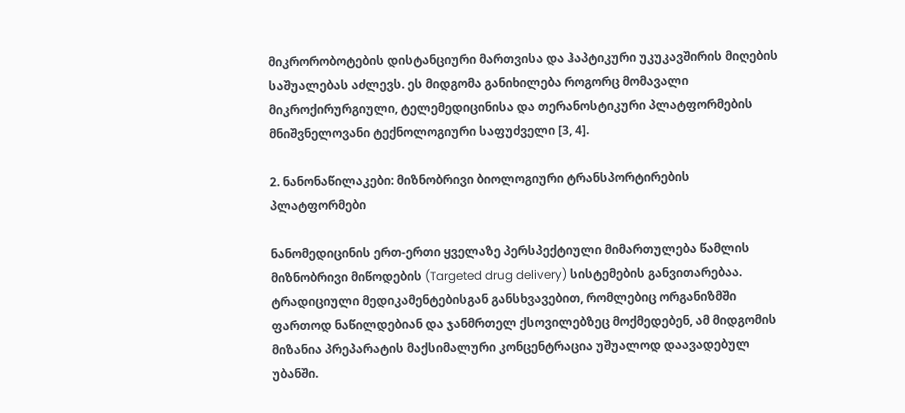მიკრორობოტების დისტანციური მართვისა და ჰაპტიკური უკუკავშირის მიღების საშუალებას აძლევს. ეს მიდგომა განიხილება როგორც მომავალი მიკროქირურგიული, ტელემედიცინისა და თერანოსტიკური პლატფორმების მნიშვნელოვანი ტექნოლოგიური საფუძველი [3, 4].

2. ნანონაწილაკები: მიზნობრივი ბიოლოგიური ტრანსპორტირების პლატფორმები

ნანომედიცინის ერთ-ერთი ყველაზე პერსპექტიული მიმართულება წამლის მიზნობრივი მიწოდების (Targeted drug delivery) სისტემების განვითარებაა. ტრადიციული მედიკამენტებისგან განსხვავებით, რომლებიც ორგანიზმში ფართოდ ნაწილდებიან და ჯანმრთელ ქსოვილებზეც მოქმედებენ, ამ მიდგომის მიზანია პრეპარატის მაქსიმალური კონცენტრაცია უშუალოდ დაავადებულ უბანში.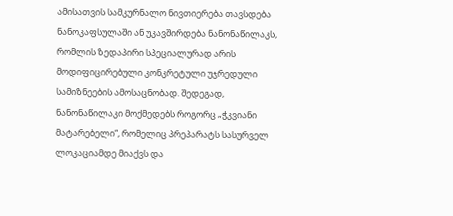ამისათვის სამკურნალო ნივთიერება თავსდება ნანოკაფსულაში ან უკავშირდება ნანონაწილაკს, რომლის ზედაპირი სპეციალურად არის მოდიფიცირებული კონკრეტული უჯრედული სამიზნეების ამოსაცნობად. შედეგად, ნანონაწილაკი მოქმედებს როგორც „ჭკვიანი მატარებელი“, რომელიც პრეპარატს სასურველ ლოკაციამდე მიაქვს და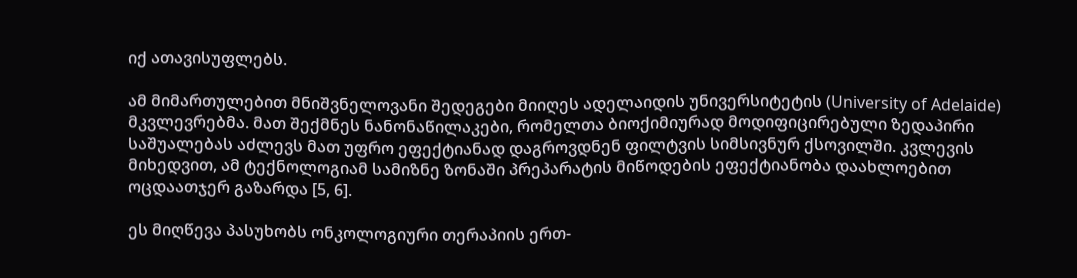იქ ათავისუფლებს.

ამ მიმართულებით მნიშვნელოვანი შედეგები მიიღეს ადელაიდის უნივერსიტეტის (University of Adelaide)  მკვლევრებმა. მათ შექმნეს ნანონაწილაკები, რომელთა ბიოქიმიურად მოდიფიცირებული ზედაპირი საშუალებას აძლევს მათ უფრო ეფექტიანად დაგროვდნენ ფილტვის სიმსივნურ ქსოვილში. კვლევის მიხედვით, ამ ტექნოლოგიამ სამიზნე ზონაში პრეპარატის მიწოდების ეფექტიანობა დაახლოებით ოცდაათჯერ გაზარდა [5, 6].

ეს მიღწევა პასუხობს ონკოლოგიური თერაპიის ერთ-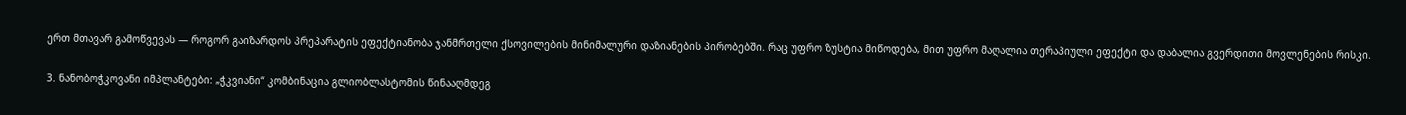ერთ მთავარ გამოწვევას — როგორ გაიზარდოს პრეპარატის ეფექტიანობა ჯანმრთელი ქსოვილების მინიმალური დაზიანების პირობებში. რაც უფრო ზუსტია მიწოდება, მით უფრო მაღალია თერაპიული ეფექტი და დაბალია გვერდითი მოვლენების რისკი.

3. ნანობოჭკოვანი იმპლანტები: „ჭკვიანი“ კომბინაცია გლიობლასტომის წინააღმდეგ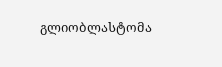გლიობლასტომა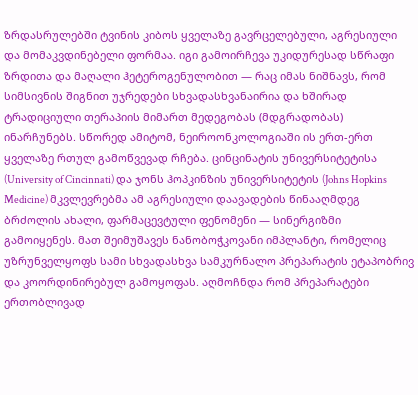ზრდასრულებში ტვინის კიბოს ყველაზე გავრცელებული, აგრესიული და მომაკვდინებელი ფორმაა. იგი გამოირჩევა უკიდურესად სწრაფი ზრდითა და მაღალი ჰეტეროგენულობით — რაც იმას ნიშნავს, რომ სიმსივნის შიგნით უჯრედები სხვადასხვანაირია და ხშირად ტრადიციული თერაპიის მიმართ მედეგობას (მდგრადობას) ინარჩუნებს. სწორედ ამიტომ, ნეიროონკოლოგიაში ის ერთ-ერთ ყველაზე რთულ გამოწვევად რჩება. ცინცინატის უნივერსიტეტისა (University of Cincinnati) და ჯონს ჰოპკინზის უნივერსიტეტის (Johns Hopkins Medicine) მკვლევრებმა ამ აგრესიული დაავადების წინააღმდეგ ბრძოლის ახალი, ფარმაცევტული ფენომენი — სინერგიზმი გამოიყენეს. მათ შეიმუშავეს ნანობოჭკოვანი იმპლანტი, რომელიც უზრუნველყოფს სამი სხვადასხვა სამკურნალო პრეპარატის ეტაპობრივ და კოორდინირებულ გამოყოფას. აღმოჩნდა რომ პრეპარატები ერთობლივად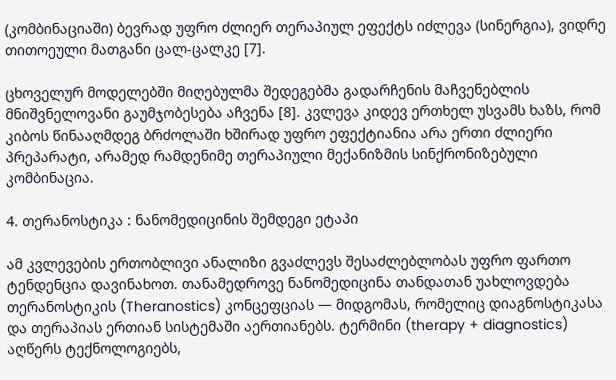(კომბინაციაში) ბევრად უფრო ძლიერ თერაპიულ ეფექტს იძლევა (სინერგია), ვიდრე თითოეული მათგანი ცალ-ცალკე [7].

ცხოველურ მოდელებში მიღებულმა შედეგებმა გადარჩენის მაჩვენებლის მნიშვნელოვანი გაუმჯობესება აჩვენა [8]. კვლევა კიდევ ერთხელ უსვამს ხაზს, რომ კიბოს წინააღმდეგ ბრძოლაში ხშირად უფრო ეფექტიანია არა ერთი ძლიერი პრეპარატი, არამედ რამდენიმე თერაპიული მექანიზმის სინქრონიზებული კომბინაცია.

4. თერანოსტიკა : ნანომედიცინის შემდეგი ეტაპი

ამ კვლევების ერთობლივი ანალიზი გვაძლევს შესაძლებლობას უფრო ფართო ტენდენცია დავინახოთ. თანამედროვე ნანომედიცინა თანდათან უახლოვდება თერანოსტიკის (Theranostics) კონცეფციას — მიდგომას, რომელიც დიაგნოსტიკასა და თერაპიას ერთიან სისტემაში აერთიანებს. ტერმინი (therapy + diagnostics) აღწერს ტექნოლოგიებს,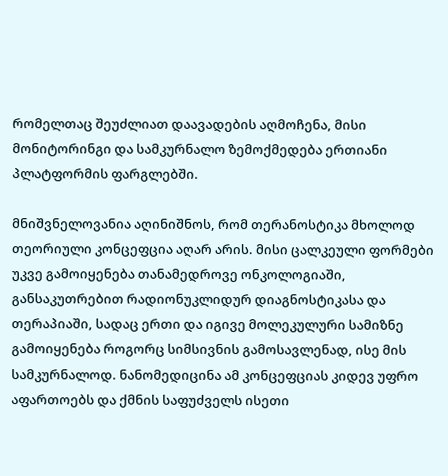რომელთაც შეუძლიათ დაავადების აღმოჩენა, მისი მონიტორინგი და სამკურნალო ზემოქმედება ერთიანი პლატფორმის ფარგლებში.

მნიშვნელოვანია აღინიშნოს, რომ თერანოსტიკა მხოლოდ თეორიული კონცეფცია აღარ არის. მისი ცალკეული ფორმები უკვე გამოიყენება თანამედროვე ონკოლოგიაში, განსაკუთრებით რადიონუკლიდურ დიაგნოსტიკასა და თერაპიაში, სადაც ერთი და იგივე მოლეკულური სამიზნე გამოიყენება როგორც სიმსივნის გამოსავლენად, ისე მის სამკურნალოდ. ნანომედიცინა ამ კონცეფციას კიდევ უფრო აფართოებს და ქმნის საფუძველს ისეთი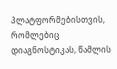პლატფორმებისთვის, რომლებიც დიაგნოსტიკას, წამლის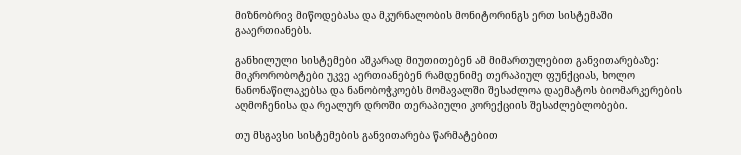მიზნობრივ მიწოდებასა და მკურნალობის მონიტორინგს ერთ სისტემაში გააერთიანებს.

განხილული სისტემები აშკარად მიუთითებენ ამ მიმართულებით განვითარებაზე: მიკრორობოტები უკვე აერთიანებენ რამდენიმე თერაპიულ ფუნქციას, ხოლო ნანონაწილაკებსა და ნანობოჭკოებს მომავალში შესაძლოა დაემატოს ბიომარკერების აღმოჩენისა და რეალურ დროში თერაპიული კორექციის შესაძლებლობები.

თუ მსგავსი სისტემების განვითარება წარმატებით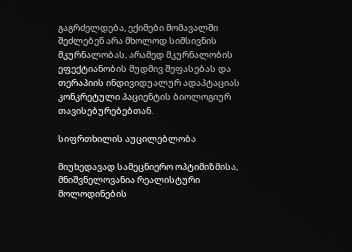გაგრძელდება, ექიმები მომავალში შეძლებენ არა მხოლოდ სიმსივნის მკურნალობას, არამედ მკურნალობის ეფექტიანობის მუდმივ შეფასებას და თერაპიის ინდივიდუალურ ადაპტაციას კონკრეტული პაციენტის ბიოლოგიურ თავისებურებებთან.

სიფრთხილის აუცილებლობა

მიუხედავად სამეცნიერო ოპტიმიზმისა, მნიშვნელოვანია რეალისტური მოლოდინების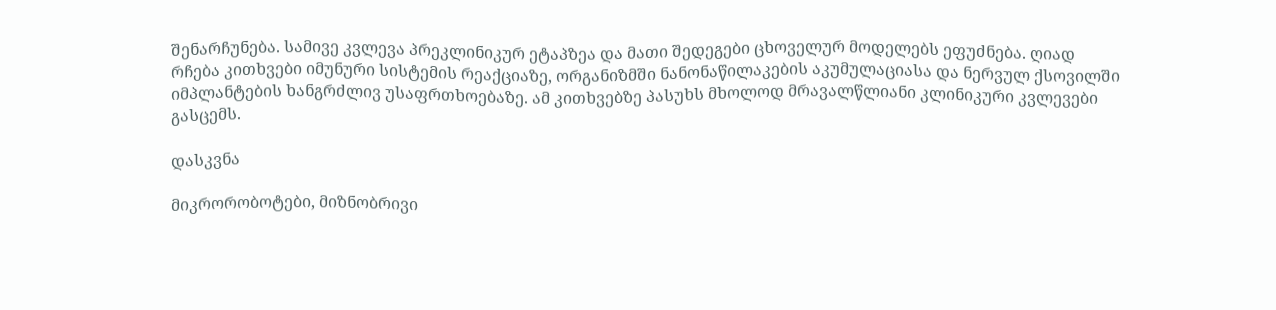შენარჩუნება. სამივე კვლევა პრეკლინიკურ ეტაპზეა და მათი შედეგები ცხოველურ მოდელებს ეფუძნება. ღიად რჩება კითხვები იმუნური სისტემის რეაქციაზე, ორგანიზმში ნანონაწილაკების აკუმულაციასა და ნერვულ ქსოვილში იმპლანტების ხანგრძლივ უსაფრთხოებაზე. ამ კითხვებზე პასუხს მხოლოდ მრავალწლიანი კლინიკური კვლევები გასცემს.

დასკვნა

მიკრორობოტები, მიზნობრივი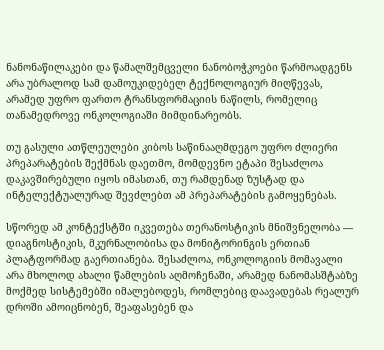ნანონაწილაკები და წამალშემცველი ნანობოჭკოები წარმოადგენს არა უბრალოდ სამ დამოუკიდებელ ტექნოლოგიურ მიღწევას, არამედ უფრო ფართო ტრანსფორმაციის ნაწილს, რომელიც თანამედროვე ონკოლოგიაში მიმდინარეობს.

თუ გასული ათწლეულები კიბოს საწინააღმდეგო უფრო ძლიერი პრეპარატების შექმნას დაეთმო, მომდევნო ეტაპი შესაძლოა დაკავშირებული იყოს იმასთან, თუ რამდენად ზუსტად და ინტელექტუალურად შევძლებთ ამ პრეპარატების გამოყენებას.

სწორედ ამ კონტექსტში იკვეთება თერანოსტიკის მნიშვნელობა — დიაგნოსტიკის, მკურნალობისა და მონიტორინგის ერთიან პლატფორმად გაერთიანება. შესაძლოა, ონკოლოგიის მომავალი არა მხოლოდ ახალი წამლების აღმოჩენაში, არამედ ნანომასშტაბზე მოქმედ სისტემებში იმალებოდეს, რომლებიც დაავადებას რეალურ დროში ამოიცნობენ, შეაფასებენ და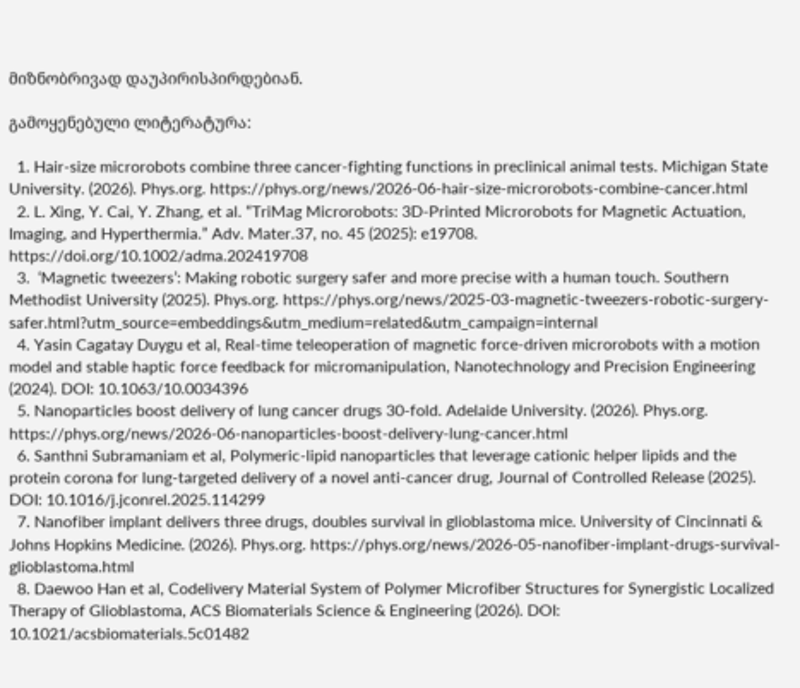მიზნობრივად დაუპირისპირდებიან.

გამოყენებული ლიტერატურა:

  1. Hair-size microrobots combine three cancer-fighting functions in preclinical animal tests. Michigan State University. (2026). Phys.org. https://phys.org/news/2026-06-hair-size-microrobots-combine-cancer.html
  2. L. Xing, Y. Cai, Y. Zhang, et al. “TriMag Microrobots: 3D-Printed Microrobots for Magnetic Actuation, Imaging, and Hyperthermia.” Adv. Mater.37, no. 45 (2025): e19708. https://doi.org/10.1002/adma.202419708
  3.  ‘Magnetic tweezers’: Making robotic surgery safer and more precise with a human touch. Southern Methodist University (2025). Phys.org. https://phys.org/news/2025-03-magnetic-tweezers-robotic-surgery-safer.html?utm_source=embeddings&utm_medium=related&utm_campaign=internal
  4. Yasin Cagatay Duygu et al, Real-time teleoperation of magnetic force-driven microrobots with a motion model and stable haptic force feedback for micromanipulation, Nanotechnology and Precision Engineering (2024). DOI: 10.1063/10.0034396
  5. Nanoparticles boost delivery of lung cancer drugs 30-fold. Adelaide University. (2026). Phys.org. https://phys.org/news/2026-06-nanoparticles-boost-delivery-lung-cancer.html
  6. Santhni Subramaniam et al, Polymeric-lipid nanoparticles that leverage cationic helper lipids and the protein corona for lung-targeted delivery of a novel anti-cancer drug, Journal of Controlled Release (2025). DOI: 10.1016/j.jconrel.2025.114299
  7. Nanofiber implant delivers three drugs, doubles survival in glioblastoma mice. University of Cincinnati & Johns Hopkins Medicine. (2026). Phys.org. https://phys.org/news/2026-05-nanofiber-implant-drugs-survival-glioblastoma.html
  8. Daewoo Han et al, Codelivery Material System of Polymer Microfiber Structures for Synergistic Localized Therapy of Glioblastoma, ACS Biomaterials Science & Engineering (2026). DOI: 10.1021/acsbiomaterials.5c01482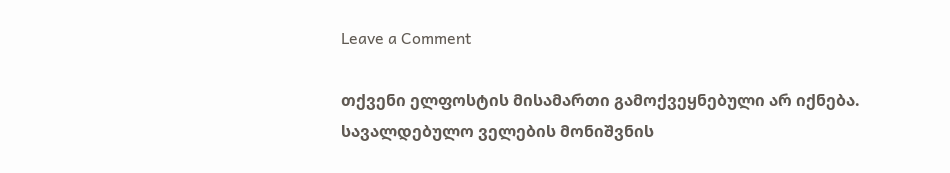Leave a Comment

თქვენი ელფოსტის მისამართი გამოქვეყნებული არ იქნება. სავალდებულო ველების მონიშვნის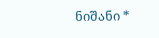ნიშანი *